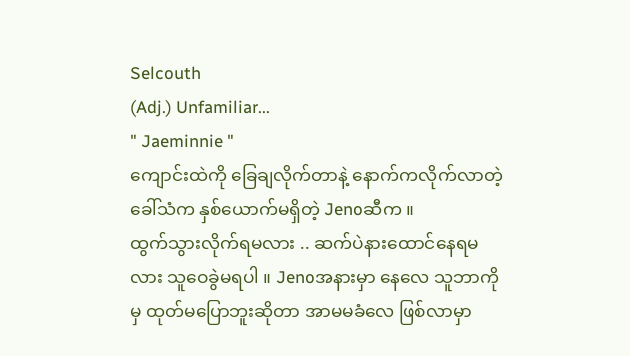Selcouth
(Adj.) Unfamiliar...
" Jaeminnie "
ကျောင်းထဲကို ခြေချလိုက်တာနဲ့ နောက်ကလိုက်လာတဲ့ ခေါ်သံက နှစ်ယောက်မရှိတဲ့ Jenoဆီက ။
ထွက်သွားလိုက်ရမလား .. ဆက်ပဲနားထောင်နေရမလား သူဝေခွဲမရပါ ။ Jenoအနားမှာ နေလေ သူဘာကိုမှ ထုတ်မပြောဘူးဆိုတာ အာမမခံလေ ဖြစ်လာမှာ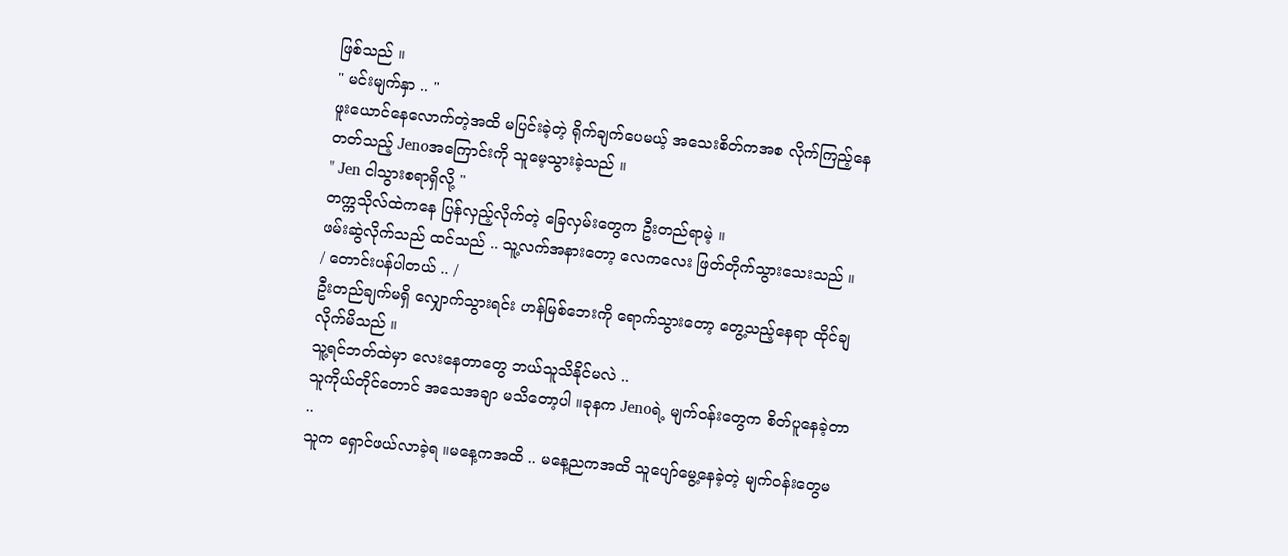ဖြစ်သည် ။
" မင်းမျက်နှာ .. "
ဖူးယောင်နေလောက်တဲ့အထိ မပြင်းခဲ့တဲ့ ရိုက်ချက်ပေမယ့် အသေးစိတ်ကအစ လိုက်ကြည့်နေတတ်သည့် Jenoအကြောင်းကို သူမေ့သွားခဲ့သည် ။
" Jen ငါသွားစရာရှိလို့ "
တက္ကသိုလ်ထဲကနေ ပြန်လှည့်လိုက်တဲ့ ခြေလှမ်းတွေက ဦးတည်ရာမဲ့ ။
ဖမ်းဆွဲလိုက်သည် ထင်သည် .. သူ့လက်အနားတော့ လေကလေး ဖြတ်တိုက်သွားသေးသည် ။
/ တောင်းပန်ပါတယ် .. /
ဦးတည်ချက်မရှိ လျှောက်သွားရင်း ဟန်မြစ်ဘေးကို ရောက်သွားတော့ တွေ့သည့်နေရာ ထိုင်ချလိုက်မိသည် ။
သူ့ရင်ဘတ်ထဲမှာ လေးနေတာတွေ ဘယ်သူသိနိုင်မလဲ ..
သူကိုယ်တိုင်တောင် အသေအချာ မသိတော့ပါ ။ခုနက Jenoရဲ့ မျက်၀န်းတွေက စိတ်ပူနေခဲ့တာ ..
သူက ရှောင်ဖယ်လာခဲ့ရ ။မနေ့ကအထိ .. မနေ့ညကအထိ သူပျော်မွေ့နေခဲ့တဲ့ မျက်၀န်းတွေမ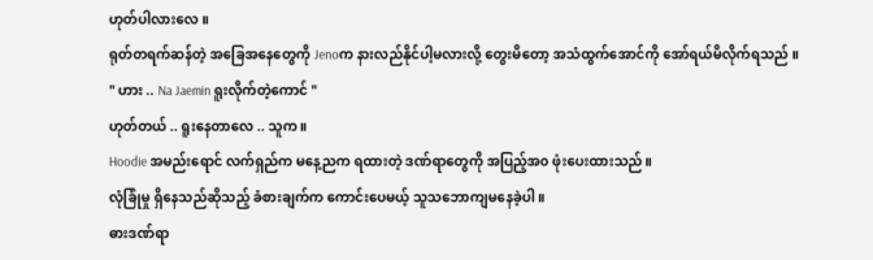ဟုတ်ပါလားလေ ။
ရုတ်တရက်ဆန်တဲ့ အခြေအနေတွေကို Jenoက နားလည်နိုင်ပါ့မလားလို့ တွေးမိတော့ အသံထွက်အောင်ကို အော်ရယ်မိလိုက်ရသည် ။
" ဟား .. Na Jaemin ရူးလိုက်တဲ့ကောင် "
ဟုတ်တယ် .. ရူးနေတာလေ .. သူက ။
Hoodie အမည်းရောင် လက်ရှည်က မနေ့ညက ရထားတဲ့ ဒဏ်ရာတွေကို အပြည့်အ၀ ဖုံးပေးထားသည် ။
လုံခြုံမှု ရှိနေသည်ဆိုသည့် ခံစားချက်က ကောင်းပေမယ့် သူသဘောကျမနေခဲ့ပါ ။
ဓားဒဏ်ရာ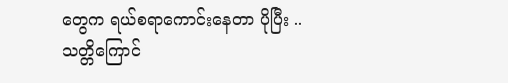တွေက ရယ်စရာကောင်းနေတာ ပိုပြီး ..
သတ္တိကြောင်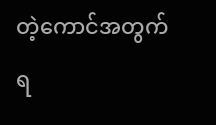တဲ့ကောင်အတွက် ရ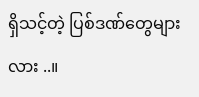ရှိသင့်တဲ့ ပြစ်ဒဏ်တွေများလား ..။